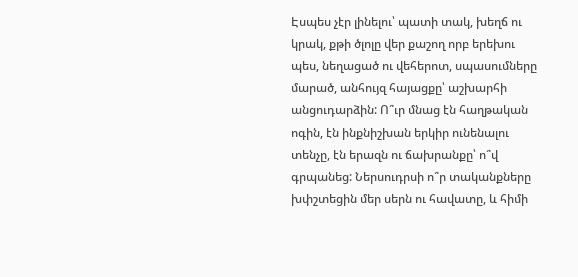Էսպես չէր լինելու՝ պատի տակ, խեղճ ու կրակ, քթի ծլոլը վեր քաշող որբ երեխու պես, նեղացած ու վեհերոտ, սպասումները մարած, անհույզ հայացքը՝ աշխարհի անցուդարձին: Ո՞ւր մնաց էն հաղթական ոգին, էն ինքնիշխան երկիր ունենալու տենչը, էն երազն ու ճախրանքը՝ ո՞վ գրպանեց: Ներսուդրսի ո՞ր տականքները խփշտեցին մեր սերն ու հավատը, և հիմի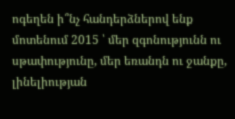ոգեղեն ի՞նչ հանդերձներով ենք մոտենում 2015 ՝ մեր զգոնությունն ու սթափությունը, մեր եռանդն ու ջանքը, լինելիության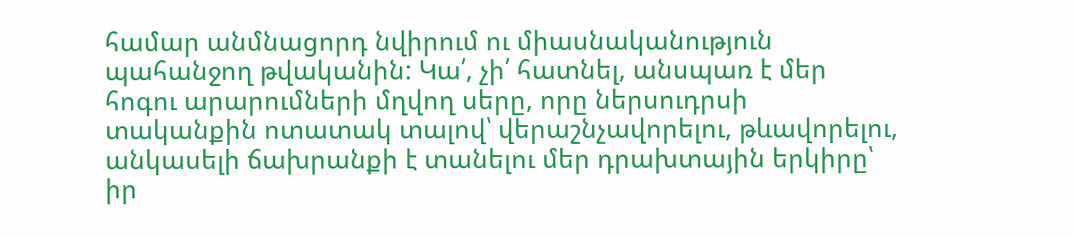համար անմնացորդ նվիրում ու միասնականություն պահանջող թվականին: Կա՛, չի՛ հատնել, անսպառ է մեր հոգու արարումների մղվող սերը, որը ներսուդրսի տականքին ոտատակ տալով՝ վերաշնչավորելու, թևավորելու, անկասելի ճախրանքի է տանելու մեր դրախտային երկիրը՝ իր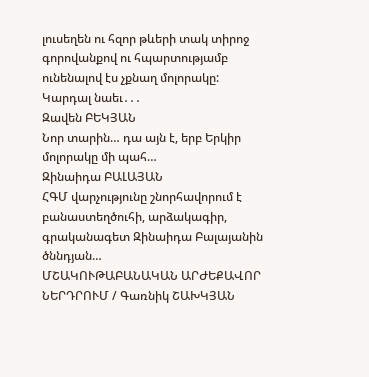լուսեղեն ու հզոր թևերի տակ տիրոջ գորովանքով ու հպարտությամբ ունենալով էս չքնաղ մոլորակը:
Կարդալ նաեւ․․․
Զավեն ԲԵԿՅԱՆ
Նոր տարին… դա այն է, երբ Երկիր մոլորակը մի պահ…
Զինաիդա ԲԱԼԱՅԱՆ
ՀԳՄ վարչությունը շնորհավորում է բանաստեղծուհի, արձակագիր, գրականագետ Զինաիդա Բալայանին ծննդյան…
ՄՇԱԿՈՒԹԱԲԱՆԱԿԱՆ ԱՐԺԵՔԱՎՈՐ ՆԵՐԴՐՈՒՄ / Գառնիկ ՇԱԽԿՅԱՆ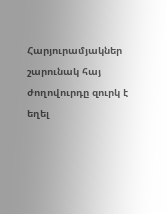Հարյուրամյակներ շարունակ հայ ժողովուրդը զուրկ է եղել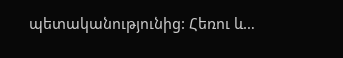պետականությունից: Հեռու և…